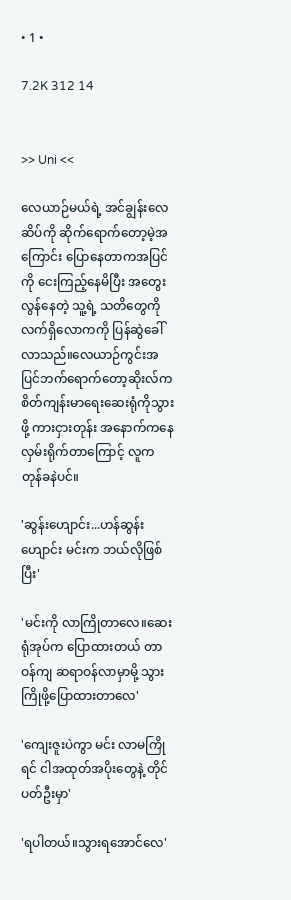• 1 •

7.2K 312 14


>> Uni <<

လေယာဉ်မယ်ရဲ့ အင်ချွန်းလေဆိပ်ကို ဆိုက်ရောက်တော့မဲ့အကြောင်း ပြောနေတာကအပြင်ကို ငေးကြည့်နေမိပြီး အတွေးလွန်နေတဲ့ သူ့ရဲ့ သတိတွေကို လက်ရှိလောကကို ပြန်ဆွဲခေါ်လာသည်။လေယာဉ်ကွင်းအပြင်ဘက်ရောက်တော့ဆိုးလ်က စိတ်ကျန်းမာရေးဆေးရုံကိုသွားဖို့ ကားငှားတုန်း အနောက်ကနေ လှမ်းရိုက်တာကြောင့် လူကတုန်ခနဲပင်။

'ဆွန်းဟျောင်း...ဟန်ဆွန်းဟျောင်း မင်းက ဘယ်လိုဖြစ်ပြီး'

'မင်းကို လာကြိုတာလေ။ဆေးရုံအုပ်က ပြောထားတယ် တာဝန်ကျ ဆရာဝန်လာမှာမို့ သွားကြိုဖို့ပြောထားတာလေ'

'ကျေးဇူးပဲကွာ မင်း လာမကြိုရင် ငါအထုတ်အပိုးတွေနဲ့ တိုင်ပတ်ဦးမှာ'

'ရပါတယ်။သွားရအောင်လေ'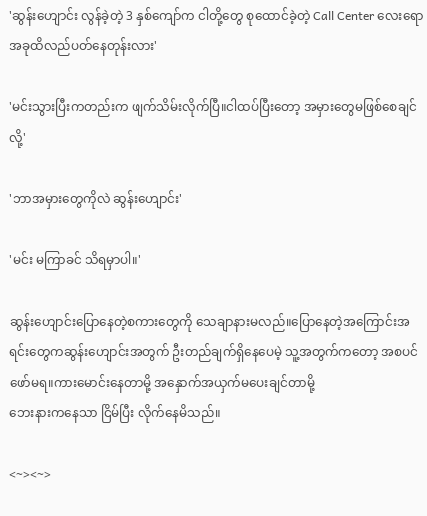'ဆွန်းဟျောင်း လွန်ခဲ့တဲ့ 3 နှစ်ကျော်က ငါတို့တွေ စုထောင်ခဲ့တဲ့ Call Center လေးရော အခုထိလည်ပတ်နေတုန်းလား'

'မင်းသွားပြီးကတည်းက ဖျက်သိမ်းလိုက်ပြီ။ငါထပ်ပြီးတော့ အမှားတွေမဖြစ်စေချင်လို့'

'ဘာအမှားတွေကိုလဲ ဆွန်းဟျောင်း'

'မင်း မကြာခင် သိရမှာပါ။'

ဆွန်းဟျောင်းပြောနေတဲ့စကားတွေကို သေချာနားမလည်။ပြောနေတဲ့အကြောင်းအရင်းတွေကဆွန်းဟျောင်းအတွက် ဦးတည်ချက်ရှိနေပေမဲ့ သူ့အတွက်ကတော့ အစပင်ဖော်မရ။ကားမောင်းနေတာမို့ အနှောက်အယှက်မပေးချင်တာမို့
ဘေးနားကနေသာ ငြိမ်ပြီး လိုက်နေမိသည်။

<~><~>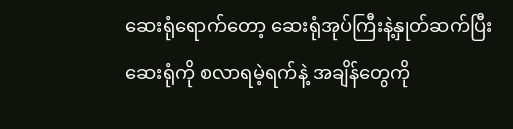ဆေးရုံရောက်တော့ ဆေးရုံအုပ်ကြီးနဲ့နှုတ်ဆက်ပြီး
ဆေးရုံကို စလာရမဲ့ရက်နဲ့ အချိန်တွေကို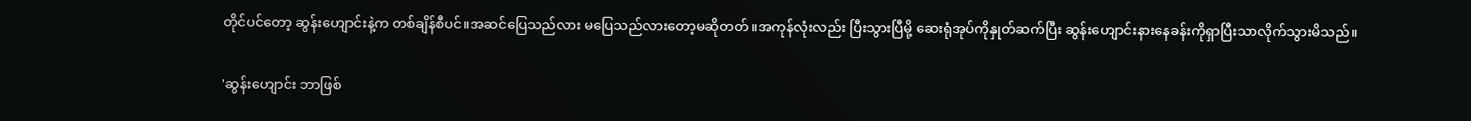တိုင်ပင်တော့ ဆွန်းဟျောင်းနဲ့က တစ်ချိန်စီပင်။အဆင်ပြေသည်လား မပြေသည်လားတော့မဆိုတတ်။အကုန်လုံးလည်း ပြီးသွားပြီမို့ ဆေးရုံအုပ်ကိုနှုတ်ဆက်ပြီး ဆွန်းဟျောင်းနားနေခန်းကိုရှာပြီးသာလိုက်သွားမိသည်။

'ဆွန်းဟျောင်း ဘာဖြစ်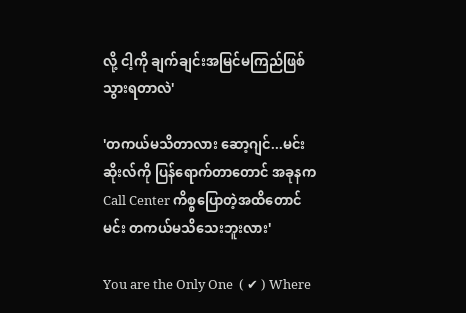လို့ ငါ့ကို ချက်ချင်းအမြင်မကြည်ဖြစ်သွားရတာလဲ'

'တကယ်မသိတာလား ဆော့ဂျင်...မင်း ဆိုးလ်ကို ပြန်ရောက်တာတောင် အခုနက Call Center ကိစ္စပြောတဲ့အထိတောင် မင်း တကယ်မသိသေးဘူးလား'

You are the Only One  ( ✔ ) Where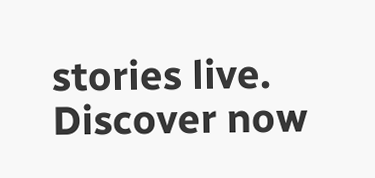stories live. Discover now